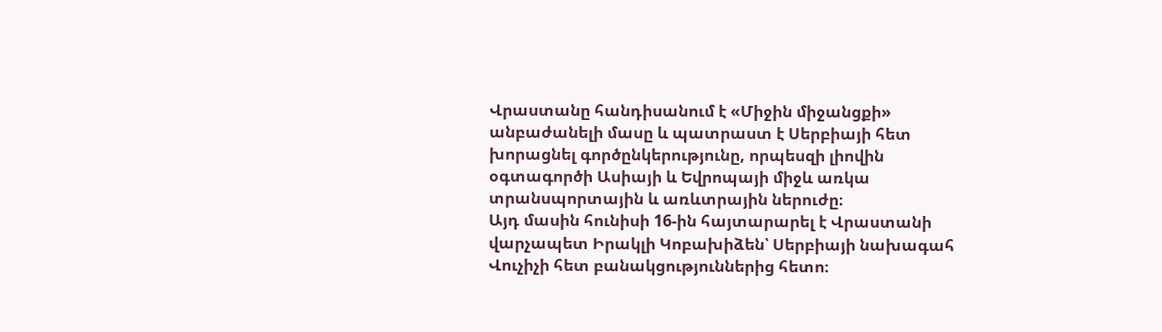Վրաստանը հանդիսանում է «Միջին միջանցքի» անբաժանելի մասը և պատրաստ է Սերբիայի հետ խորացնել գործընկերությունը, որպեսզի լիովին օգտագործի Ասիայի և Եվրոպայի միջև առկա տրանսպորտային և առևտրային ներուժը։
Այդ մասին հունիսի 16-ին հայտարարել է Վրաստանի վարչապետ Իրակլի Կոբախիձեն՝ Սերբիայի նախագահ Վուչիչի հետ բանակցություններից հետո։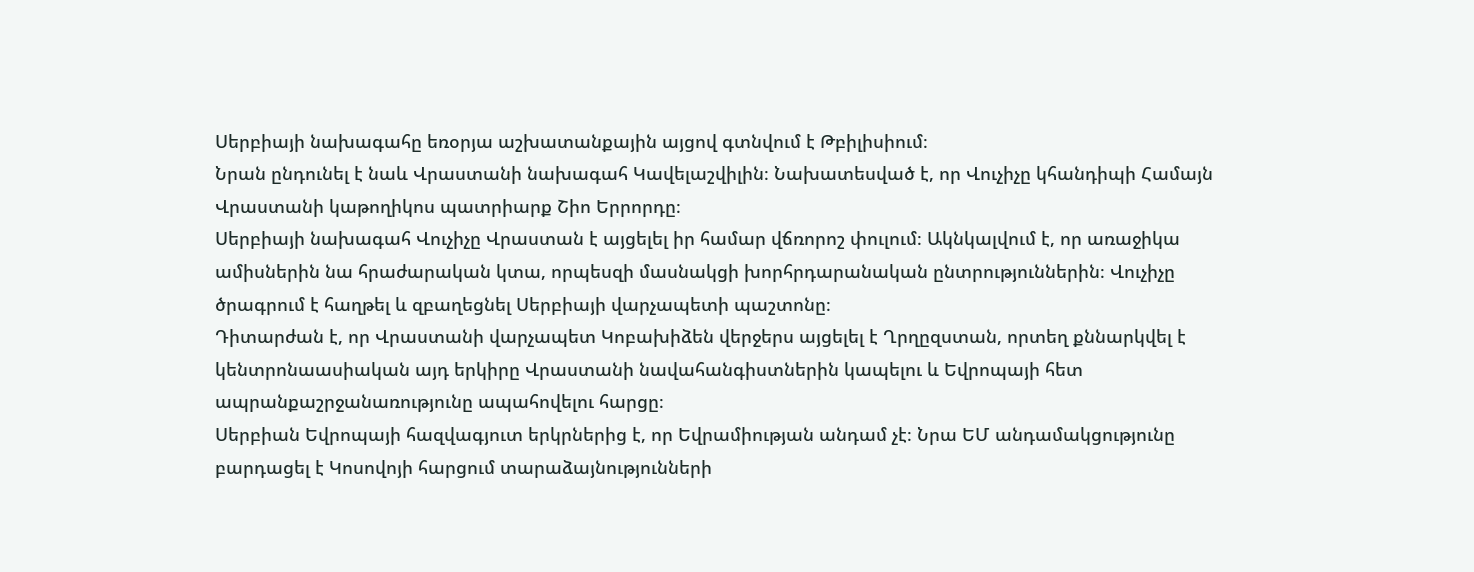Սերբիայի նախագահը եռօրյա աշխատանքային այցով գտնվում է Թբիլիսիում։
Նրան ընդունել է նաև Վրաստանի նախագահ Կավելաշվիլին։ Նախատեսված է, որ Վուչիչը կհանդիպի Համայն Վրաստանի կաթողիկոս պատրիարք Շիո Երրորդը։
Սերբիայի նախագահ Վուչիչը Վրաստան է այցելել իր համար վճռորոշ փուլում։ Ակնկալվում է, որ առաջիկա ամիսներին նա հրաժարական կտա, որպեսզի մասնակցի խորհրդարանական ընտրություններին։ Վուչիչը ծրագրում է հաղթել և զբաղեցնել Սերբիայի վարչապետի պաշտոնը։
Դիտարժան է, որ Վրաստանի վարչապետ Կոբախիձեն վերջերս այցելել է Ղրղըզստան, որտեղ քննարկվել է կենտրոնաասիական այդ երկիրը Վրաստանի նավահանգիստներին կապելու և Եվրոպայի հետ ապրանքաշրջանառությունը ապահովելու հարցը։
Սերբիան Եվրոպայի հազվագյուտ երկրներից է, որ Եվրամիության անդամ չէ։ Նրա ԵՄ անդամակցությունը բարդացել է Կոսովոյի հարցում տարաձայնությունների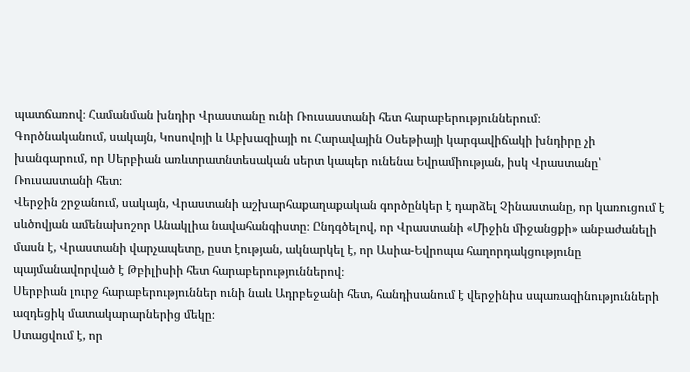պատճառով։ Համանման խնդիր Վրաստանը ունի Ռուսաստանի հետ հարաբերություններում։
Գործնականում, սակայն, Կոսովոյի և Աբխազիայի ու Հարավային Օսեթիայի կարգավիճակի խնդիրը չի խանգարում, որ Սերբիան առևտրատնտեսական սերտ կապեր ունենա Եվրամիության, իսկ Վրաստանը՝ Ռուսաստանի հետ։
Վերջին շրջանում, սակայն, Վրաստանի աշխարհաքաղաքական գործընկեր է դարձել Չինաստանը, որ կառուցում է սևծովյան ամենախոշոր Անակլիա նավահանգիստը։ Ընդգծելով, որ Վրաստանի «Միջին միջանցքի» անբաժանելի մասն է, Վրաստանի վարչապետը, ըստ էության, ակնարկել է, որ Ասիա-Եվրոպա հաղորդակցությունը պայմանավորված է Թբիլիսիի հետ հարաբերություններով։
Սերբիան լուրջ հարաբերություններ ունի նաև Ադրբեջանի հետ, հանդիսանում է վերջինիս սպառազինությունների ազդեցիկ մատակարարներից մեկը։
Ստացվում է, որ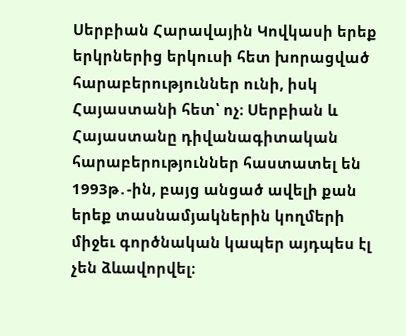Սերբիան Հարավային Կովկասի երեք երկրներից երկուսի հետ խորացված հարաբերություններ ունի, իսկ Հայաստանի հետ՝ ոչ։ Սերբիան և Հայաստանը դիվանագիտական հարաբերություններ հաստատել են 1993թ․-ին, բայց անցած ավելի քան երեք տասնամյակներին կողմերի միջեւ գործնական կապեր այդպես էլ չեն ձևավորվել։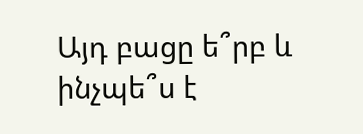Այդ բացը ե՞րբ և ինչպե՞ս է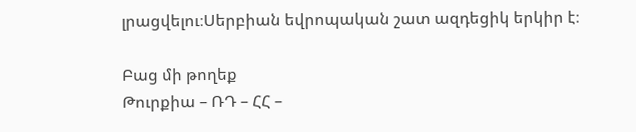լրացվելու։Սերբիան եվրոպական շատ ազդեցիկ երկիր է։

Բաց մի թողեք
Թուրքիա – ՌԴ – ՀՀ –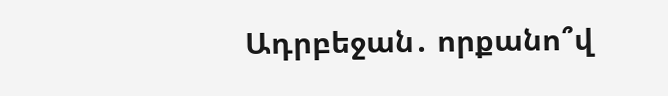Ադրբեջան․ որքանո՞վ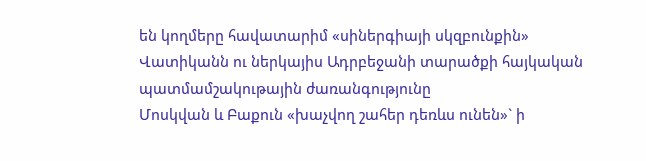են կողմերը հավատարիմ «սիներգիայի սկզբունքին»
Վատիկանն ու ներկայիս Ադրբեջանի տարածքի հայկական պատմամշակութային ժառանգությունը
Մոսկվան և Բաքուն «խաչվող շահեր դեռևս ունեն»` ի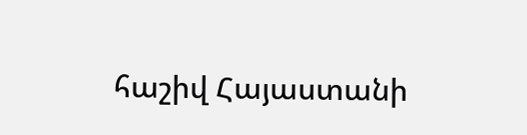հաշիվ Հայաստանի